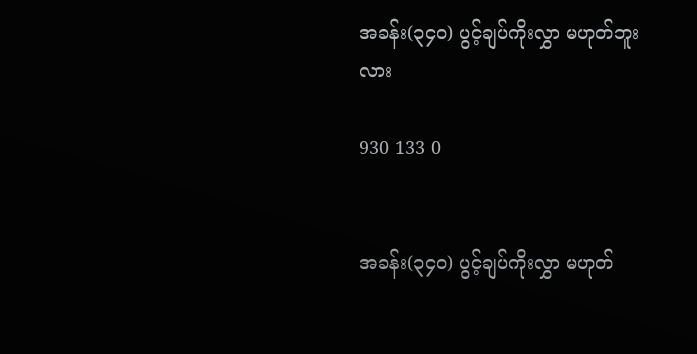အခန်း(၃၄၀) ပွင့်ချပ်ကိုးလွှာ မဟုတ်ဘူးလား

930 133 0


အခန်း(၃၄၀) ပွင့်ချပ်ကိုးလွှာ မဟုတ်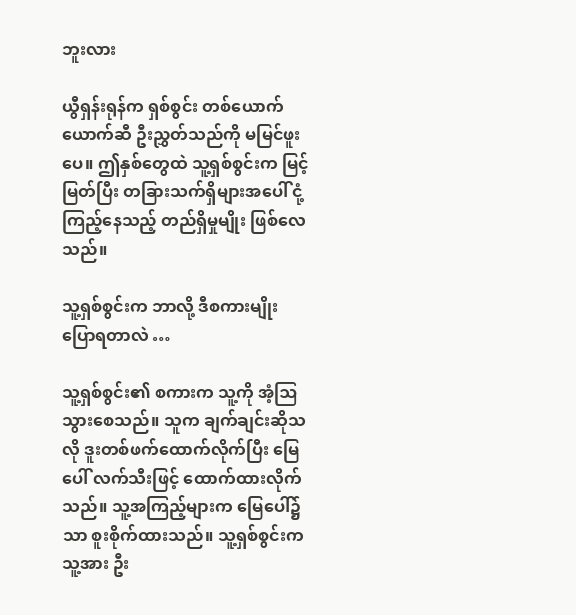ဘူးလား

ယွီရှန်းရုန်က ရှစ်စွင်း တစ်ယောက်ယောက်ဆီ ဦးညွှတ်သည်ကို မမြင်ဖူးပေ။ ဤနှစ်တွေထဲ သူ့ရှစ်စွင်းက မြင့်မြတ်ပြီး တခြားသက်ရှိများအပေါ် ငုံ့ကြည့်နေသည့် တည်ရှိမှုမျိုး ဖြစ်လေသည်။

သူ့ရှစ်စွင်းက ဘာလို့ ဒီစကားမျိုး ပြောရတာလဲ …

သူ့ရှစ်စွင်း၏ စကားက သူ့ကို အံ့ဩသွားစေသည်။ သူက ချက်ချင်းဆိုသလို ဒူးတစ်ဖက်ထောက်လိုက်ပြီး မြေပေါ် လက်သီးဖြင့် ထောက်ထားလိုက်သည်။ သူ့အကြည့်များက မြေပေါ်၌သာ စူးစိုက်ထားသည်။ သူ့ရှစ်စွင်းက သူ့အား ဦး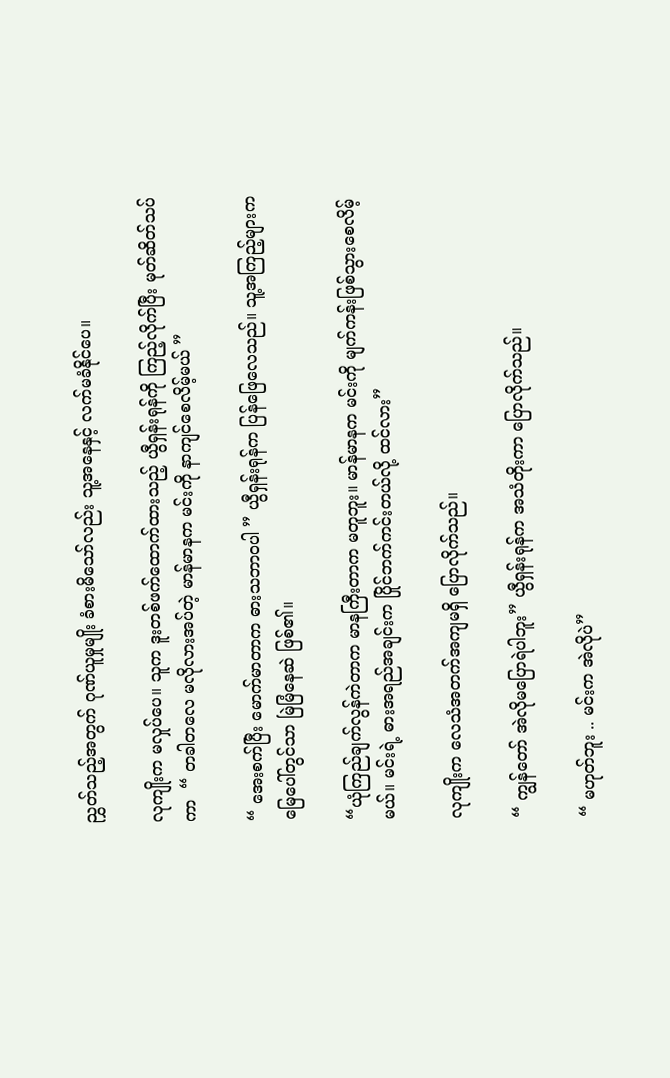ညွှတ်သည့်အတွက် ဂုဏ်ယူမှုမျိုး ခံစားမိသော်လည်း သူ့အနေနှင့် လက်မခံနိုင်ပေ။

လုကျိုးက မလှုပ်ပေ။ သူက ဒူးတစ်ဖက်ထောက်ထားသည့် ယွီရှန်းရုန်ကို ကြည့်လိုက်ပြီး မုတ်ဆိတ်သပ်ကာ  “ တခါတလေ မလိုလားအပ်တဲ့ မာန်မာနက မင်းကို နာကျင်စေလိမ့်မယ် ”

“ အေးစက်ပြီး မောက်မာတာက ဓားသဘာဝပါ ” ယွီရှန်းရုန်က ပြန်ဖြေလေသည်။ သူ့အကြည့်များက မြေပေါ်တွင်သာ မြဲမြံနေဆဲ ဖြစ်၏။

“ယုံကြည်ချက်လွန်ကဲတာက မာနကြီးတာက မတူဘူး။ မာန်မာနက မင်းကို မျက်ကန်းဖြစ်သွားစေလိမ့်မယ်။ မင်းရဲ့ ဓားအရည်အချင်းက ပြိုင်ဘက်ကင်းတယ်လို့ ထင်လား”

လုကျိုးက လေသံအတက်အကျမရှိ ပြောလိုက်သည်။

“ ကျွန်တော် အဲလိုမပြောရဲပါဘူး” ယွီရှန်းရုန်က အသံတိုးကာ ပြောလိုက်သည်။

“ မဟုတ်ဘူး .. မင်းက အဲလိုပဲ”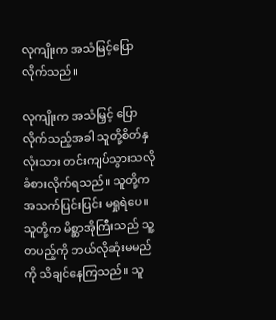လုကျိုးက အသံမြင့်ပြောလိုက်သည်။

လုကျိုးက အသံမြှင့် ပြောလိုက်သည့်အခါ သူတို့စိတ်နှလုံးသား တင်းကျပ်သွားသလို ခံစားလိုက်ရသည်။ သူတို့က အသက်ပြင်းပြင်း မရှုရဲပေ။ သူတို့က မိစ္ဆာအိုကြီးသည် သူ့တပည့်ကို ဘယ်လိုဆုံးမမည်ကို သိချင်နေကြသည်။ သူ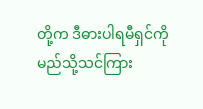တို့က ဒီဓားပါရမီရှင်ကို မည်သို့သင်ကြား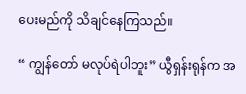ပေးမည်ကို သိချင်နေကြသည်။

“ ကျွန်တော် မလုပ်ရဲပါဘူး” ယွီရှန်းရုန်က အ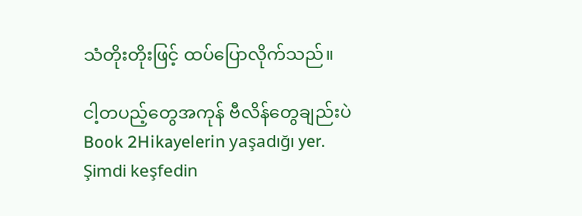သံတိုးတိုးဖြင့် ထပ်ပြောလိုက်သည်။

ငါ့တပည့်တွေအကုန် ဗီလိန်တွေချည်းပဲ Book 2Hikayelerin yaşadığı yer. Şimdi keşfedin